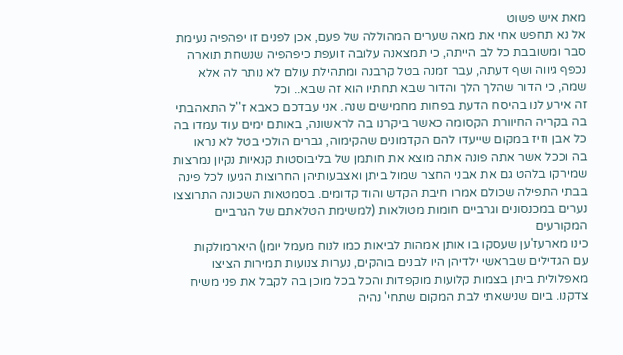מאת איש פשוט
אל נא תחפש אחי את מאה שערים המהוללה של פעם, אכן לפנים זו יפהפיה נעימת סבר ומשובבת כל לב הייתה, כי תמצאנה עלובה זועפת כיפהפיה שנשחת תוארה נכפף גיווה ושף דעתה, עבר זמנה בטל קרבנה ומתהילת עולם לא נותר לה אלא שמה, כי הדור שהלך הלך והדור שבא תחתיו הוא זה שבא.. וכל
זה אירע לנו בהיסח הדעת בפחות מחמישים שנה. אני עבדכם כאבא ז''ל התאהבתי
בה בקריה החיוורת הקסומה כאשר ביקרנו בה לראשונה, באותם ימים עוד עמדו בה
כל אבן וזיז במקום שייעדו להם הקדמונים שהקימוה, גברים הולכי בטל לא נראו
בה וככל אשר אתה פונה אתה מוצא את חותמן של בליבוסטות קנאיות נקיון נמרצות
שמירקו בלהט גם את אבני החצר שמול ביתן ואצבעותיהן החרוצות הגיעו לכל פינה
בבתי התפילה שכולם אמרו חיבת הקדש והוד קדומים. בסמטאות השכונה התרוצצו
נערים במכנסונים וגרביים חומות מטולאות (למשימת הטלאתם של הגרביים המקורעים
כינו מארעז'ען שעסקו בו אותן אמהות לביאות כמו לנוח מעמל יומן) היארמולקות
עם הגדילים שבראשי ילדיהן היו לבנים בוהקים, נערות צנועות תמירות הציצו
מאפלולית ביתן בצמות קלועות מוקפדות והכל בכל מוכן בה לקבל את פני משיח
צדקנו. ביום שנישאתי לבת המקום שתחי' נהיה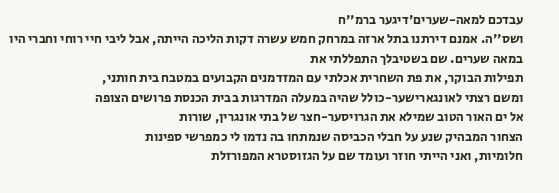עבדכם למאה-שערים'דיגער ברמ''ח
ושס''ה. אמנם דירתנו בתל ארזה במרחק חמש עשרה דקות הליכה הייתה, אבל ליבי חיי רוחי וחברי היו במאה שערים. שם בשטיבלך התפללתי את
תפילות הבוקר, את פת השחרית אכלתי עם המזדמנים הקבועים במטבח בית חותני,
ומשם רצתי לאונגארישער-כולל שהיה במעלה המדרגות בבית הכנסת פרושים הצופה
אל ים האור הטוב שמילא את הגרויסער-חצר של בתי אונגרין, שורות
הצחור המבהיק שנע על חבלי הכביסה שנמתחו בה נדמו לי כמפרשי ספינות
חלומיות, ואני הייתי חוזר ועומד שם על הגזוסטרא המפורזלת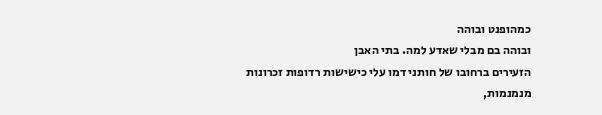כמהופנט ובוהה
ובוהה בם מבלי שאדע למה. בתי האבן
הזעירים ברחובו של חותני דמו עלי כישישות רדופות זכרונות מנמנמות,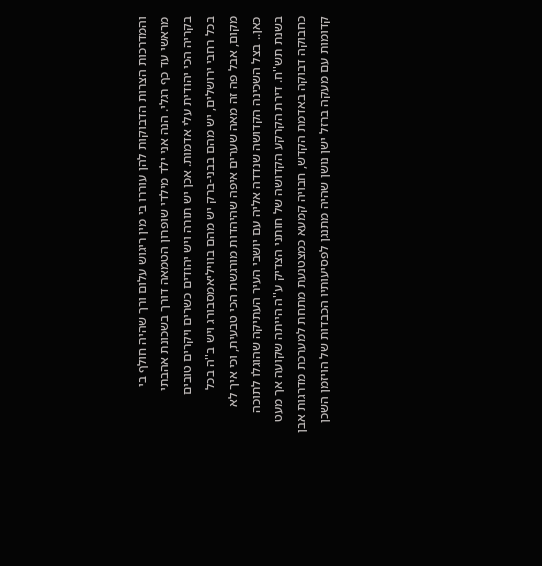והמדרכות הצרות הדבוקות להן עוררו בי מין ריגוש עלום ורך שהיה חולף בי
מראשי עד כף רגלי. הנה אני ילד מילדי שופרון הטמאה דורך בשכונת אהבתי
בקריה הכי יהודית עלי אדמות. אכן יש תורה ויש יהודים כשרים ויקרים טובים
בכל רחבי ירושלים, יש מהם בבני-ברק יש מהם בוויליאמסבורג ויש ב''ה בכל
מקום, אבל פה זה מאה שערים איפה שהיהדות מורגשת הכי טבעית, וכי איך לא
כאן.. בצל השכינה הקדושה שנדדה אליה עם יושבי העיר העתיקה שהוגלו לתוכה
בשנת תש''ח. דירת הקרקע הקדושה של חותני הצדיק ע''ה הייתה שקועה אך מעט
כחבוקה דבוקה באדמת הקדש, חבויה קמעא כמצטנעת מתחת למערכת מדרגות אבן
קדומות עם מעקה ברזל ישן נושן שהיה מתנגן לפסיעותיו הכבדות של הויזמן השכן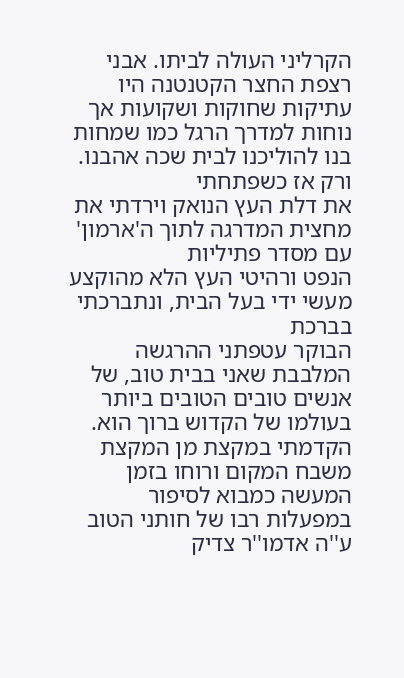הקרליני העולה לביתו. אבני רצפת החצר הקטנטנה היו עתיקות שחוקות ושקועות אך
נוחות למדרך הרגל כמו שמחות בנו להוליכנו לבית שכה אהבנו. ורק אז כשפתחתי
את דלת העץ הנואק וירדתי את מחצית המדרגה לתוך ה'ארמון' עם מסדר פתיליות
הנפט ורהיטי העץ הלא מהוקצע מעשי ידי בעל הבית, ונתברכתי בברכת
הבוקר עטפתני ההרגשה המלבבת שאני בבית טוב, של אנשים טובים הטובים ביותר
בעולמו של הקדוש ברוך הוא. הקדמתי במקצת מן המקצת משבח המקום ורוחו בזמן
המעשה כמבוא לסיפור במפעלות רבו של חותני הטוב ע''ה אדמו''ר צדיק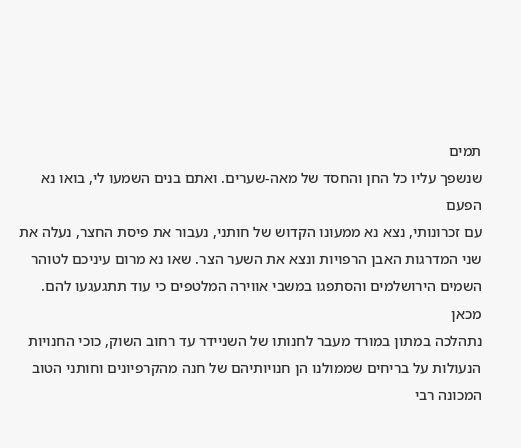תמים
שנשפך עליו כל החן והחסד של מאה-שערים. ואתם בנים השמעו לי, בואו נא הפעם
עם זכרונותי, נצא נא ממעונו הקדוש של חותני, נעבור את פיסת החצר, נעלה את
שני המדרגות האבן הרפויות ונצא את השער הצר. שאו נא מרום עיניכם לטוהר
השמים הירושלמים והסתפגו במשבי אווירה המלטפים כי עוד תתגעגעו להם. מכאן
נתהלכה במתון במורד מעבר לחנותו של השניידר עד רחוב השוק, כוכי החנויות
הנעולות על בריחים שממולנו הן חנויותיהם של חנה מהקרפיונים וחותני הטוב
המכונה רבי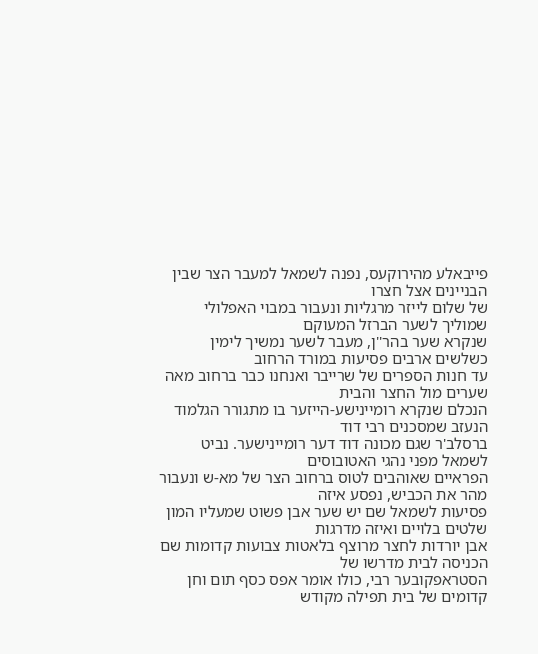פייבאלע מהירוקעס, נפנה לשמאל למעבר הצר שבין הבניינים אצל חצרו
של שלום לייזר מרגליות ונעבור במבוי האפלולי שמוליך לשער הברזל המעוקם
שנקרא שער בהר''ן, מעבר לשער נמשיך לימין כשלשים ארבים פסיעות במורד הרחוב
עד חנות הספרים של שרייבר ואנחנו כבר ברחוב מאה שערים מול החצר והבית
הנכלם שנקרא רומיינישע-הייזער בו מתגורר הגלמוד הנעזב שמסכנים רבי דוד
ברסלב'ר שגם מכונה דוד דער רומיינישער. נביט לשמאל מפני נהגי האטובוסים
הפראיים שאוהבים לטוס ברחוב הצר של מא-ש ונעבור מהר את הכביש, נפסע איזה
פסיעות לשמאל שם יש שער אבן פשוט שמעליו המון שלטים בלויים ואיזה מדרגות
אבן יורדות לחצר מרוצף בלאטות צבועות קדומות שם הכניסה לבית מדרשו של
הסטראפקובער רבי, כולו אומר אפס כסף תום וחן קדומים של בית תפילה מקודש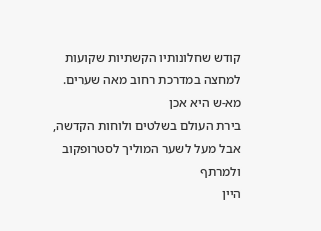קודש שחלונותיו הקשתיות שקועות למחצה במדרכת רחוב מאה שערים. מא-ש היא אכן
בירת העולם בשלטים ולוחות הקדשה, אבל מעל לשער המוליך לסטרופקוב ולמרתף
היין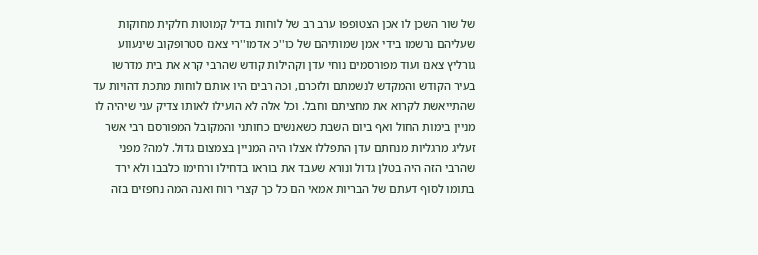של שור השכן לו אכן הצטופפו ערב רב של לוחות בדיל קמוטות חלקית מחוקות
שעליהם נרשמו בידי אמן שמותיהם של כו''כ אדמו''רי צאנז סטרופקוב שינעווע
גורליץ צאנז ועוד מפורסמים נוחי עדן וקהילות קודש שהרבי קרא את בית מדרשו
בעיר הקודש והמקדש לנשמתם ולזכרם, וכה רבים היו אותם לוחות מתכת דהויות עד
שהתייאשת לקרוא את מחציתם וחבל. וכל אלה לא הועילו לאותו צדיק עני שיהיה לו
מניין בימות החול ואף ביום השבת כשאנשים כחותני והמקובל המפורסם רבי אשר
זעליג מרגליות מנחתם עדן התפללו אצלו היה המניין בצמצום גדול. למה? מפני
שהרבי הזה היה בטלן גדול ונורא שעבד את בוראו בדחילו ורחימו כלבבו ולא ירד
בתומו לסוף דעתם של הבריות אמאי הם כל כך קצרי רוח ואנה המה נחפזים בזה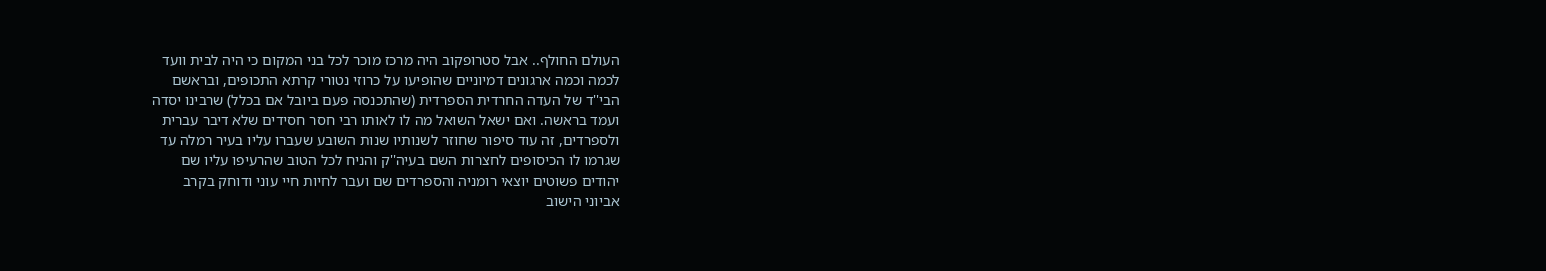העולם החולף.. אבל סטרופקוב היה מרכז מוכר לכל בני המקום כי היה לבית וועד
לכמה וכמה ארגונים דמיוניים שהופיעו על כרוזי נטורי קרתא התכופים, ובראשם
הבי''ד של העדה החרדית הספרדית (שהתכנסה פעם ביובל אם בכלל) שרבינו יסדה
ועמד בראשה. ואם ישאל השואל מה לו לאותו רבי חסר חסידים שלא דיבר עברית
ולספרדים, זה עוד סיפור שחוזר לשנותיו שנות השובע שעברו עליו בעיר רמלה עד
שגרמו לו הכיסופים לחצרות השם בעיה''ק והניח לכל הטוב שהרעיפו עליו שם
יהודים פשוטים יוצאי רומניה והספרדים שם ועבר לחיות חיי עוני ודוחק בקרב
אביוני הישוב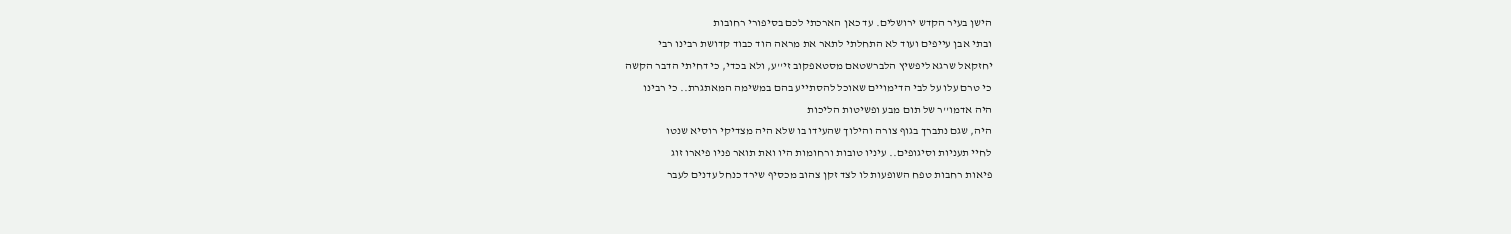הישן בעיר הקדש ירושלים. עד כאן הארכתי לכם בסיפורי רחובות
ובתי אבן עייפים ועוד לא התחלתי לתאר את מראה הוד כבוד קדושת רבינו רבי
יחזקאל שרגא ליפשיץ הלברשטאם מסטאפקוב זי''ע, ולא בכדי, כי דחיתי הדבר הקשה
כי טרם עלו על לבי הדימויים שאוכל להסתייע בהם במשימה המאתגרת.. כי רבינו
היה אדמו''ר של תום מבע ופשיטות הליכות
היה, שגם נתברך בגוף צורה והילוך שהעידו בו שלא היה מצדיקי רוסיא שנטו
לחיי תעניות וסיגופים.. עיניו טובות ורחומות היו ואת תואר פניו פיארו זוג
פיאות רחבות טפח השופעות לו לצד זקן צהוב מכסיף שירד כנחל עדנים לעבר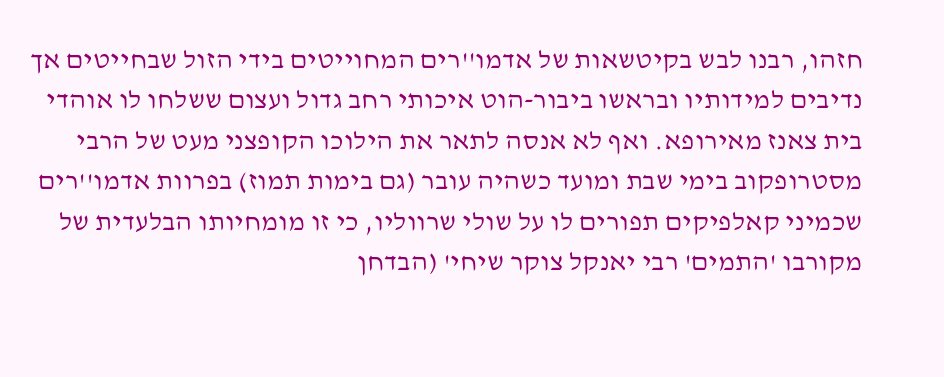חזהו, רבנו לבש בקיטשאות של אדמו''רים המחוייטים בידי הזול שבחייטים אך
נדיבים למידותיו ובראשו ביבור-הוט איכותי רחב גדול ועצום ששלחו לו אוהדי
בית צאנז מאירופא. ואף לא אנסה לתאר את הילוכו הקופצני מעט של הרבי
מסטרופקוב בימי שבת ומועד כשהיה עובר (גם בימות תמוז) בפרוות אדמו''רים
שכמיני קאלפיקים תפורים לו על שולי שרווליו, כי זו מומחיותו הבלעדית של
מקורבו 'התמים' רבי יאנקל צוקר שיחי' (הבדחן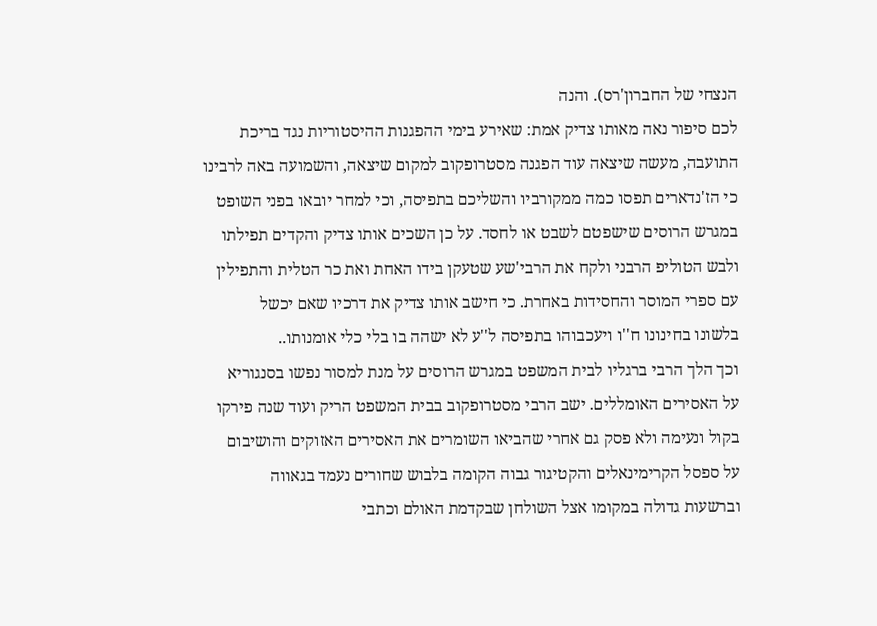הנצחי של החברון'רס). והנה
לכם סיפור נאה מאותו צדיק אמת: שאירע בימי ההפגנות ההיסטוריות נגד בריכת
התועבה, מעשה שיצאה עוד הפגנה מסטרופקוב למקום שיצאה, והשמועה באה לרבינו
כי הז'נדארים תפסו כמה ממקורביו והשליכם בתפיסה, וכי למחר יובאו בפני השופט
במגרש הרוסים שישפטם לשבט או לחסד. על כן השכים אותו צדיק והקדים תפילתו
ולבש הטוליפ הרבני ולקח את הרבי'שע שטעקן בידו האחת ואת כר הטלית והתפילין
עם ספרי המוסר והחסידות באחרת. כי חישב אותו צדיק את דרכיו שאם יכשל
בלשונו בחינונו ח''ו ויעכבוהו בתפיסה ל''ע לא ישהה בו בלי כלי אומנותו..
וכך הלך הרבי ברגליו לבית המשפט במגרש הרוסים על מנת למסור נפשו בסנגוריא
על האסירים האומללים. ישב הרבי מסטרופקוב בבית המשפט הריק ועוד שנה פירקו
בקול ונעימה ולא פסק גם אחרי שהביאו השומרים את האסירים האזוקים והושיבום
על ספסל הקרימינאלים והקטיגור גבוה הקומה בלבוש שחורים נעמד בגאווה
וברשעות גדולה במקומו אצל השולחן שבקדמת האולם וכתבי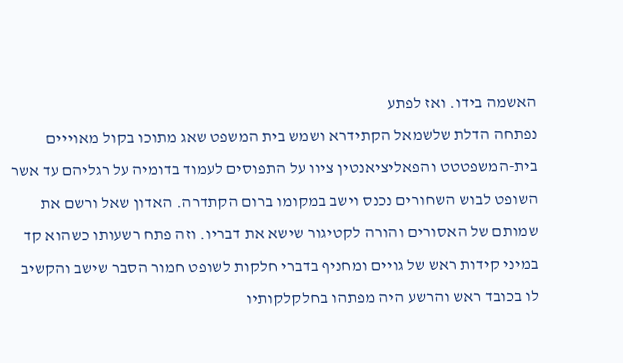האשמה בידו. ואז לפתע
נפתחה הדלת שלשמאל הקתידרא ושמש בית המשפט שאג מתוכו בקול מאוייים
בית-המשפטטט והפאליציאנטין ציוו על התפוסים לעמוד בדומיה על רגליהם עד אשר
השופט לבוש השחורים נכנס וישב במקומו ברום הקתדרה. האדון שאל ורשם את
שמותם של האסורים והורה לקטיגור שישא את דבריו. וזה פתח רשעותו כשהוא קד
במיני קידות ראש של גויים ומחניף בדברי חלקות לשופט חמור הסבר שישב והקשיב
לו בכובד ראש והרשע היה מפתהו בחלקלקותיו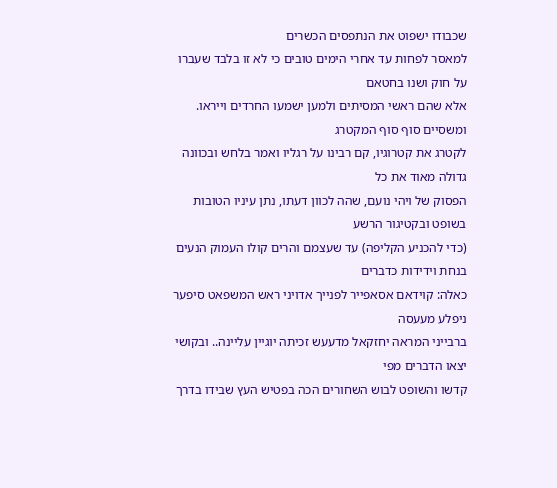שכבודו ישפוט את הנתפסים הכשרים
למאסר לפחות עד אחרי הימים טובים כי לא זו בלבד שעברו על חוק ושנו בחטאם
אלא שהם ראשי המסיתים ולמען ישמעו החרדים וייראו. ומשסיים סוף סוף המקטרג
לקטרג את קטרוגיו, קם רבינו על רגליו ואמר בלחש ובכוונה גדולה מאוד את כל
הפסוק של ויהי נועם, שהה לכוון דעתו, נתן עיניו הטובות בשופט ובקטיגור הרשע
(כדי להכניע הקליפה) עד שעצמם והרים קולו העמוק הנעים בנחת וידידות כדברים
כאלה: קוידאם אסאפייר לפנייך אדויני ראש המשפאט סיפער ניפלע מעעסה
ברבייני המראה יחזקאל מדעעש זכיתה יוגיין עליינה.. ובקושי יצאו הדברים מפי
קדשו והשופט לבוש השחורים הכה בפטיש העץ שבידו בדרך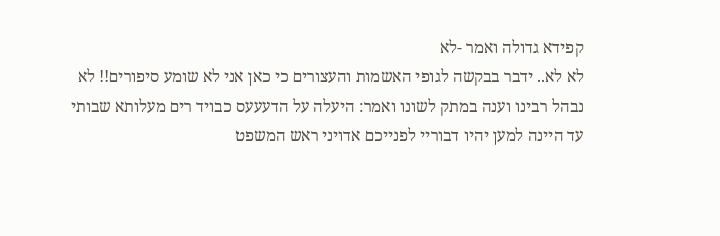קפידא גדולה ואמר -לא
לא לא.. ידבר בבקשה לגופי האשמות והעצורים כי כאן אני לא שומע סיפורים!! לא
נבהל רבינו וענה במתק לשונו ואמר: היעלה על הדעעעס כבויד רים מעלותא שבותי
עד היינה למען יהיו דבוריי לפנייכם אדויני ראש המשפט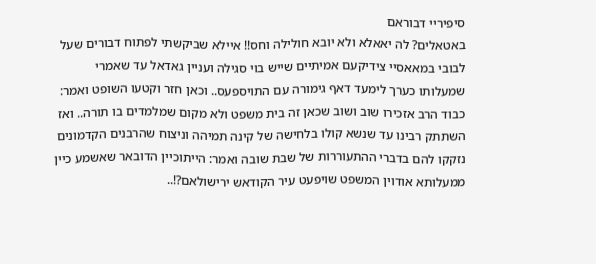סיפיריי דבוראם
באטאלים? לה יאאלא ולא יובא חולילה וחס!! איילא שביקשתי לפתוח דבורים שעל
לבובי במאאסיי צידיקעם אמיתיים שייש בוי סגילה ועניין גאדאל עד שאמרי
שמעלותו כערך לימעד דאף גימורה עם התויספעס.. וכאן חזר וקטעו השופט ואמר:
כבוד הרב אזכירו שוב ושוב שכאן זה בית משפט ולא מקום שמלמדים בו תורה.. ואז
השתתק רבינו עד שנשא קולו בלחישה של קינה תמיהה וניצוח שהרבנים הקדמונים
נזקקו להם בדברי ההתעוררות של שבת שובה ואמר: הייתוכיין הדובאר שאשמע כיין
ממעלותא אודוין המשפט שויפעט עיר הקודאש ירישולאם?!..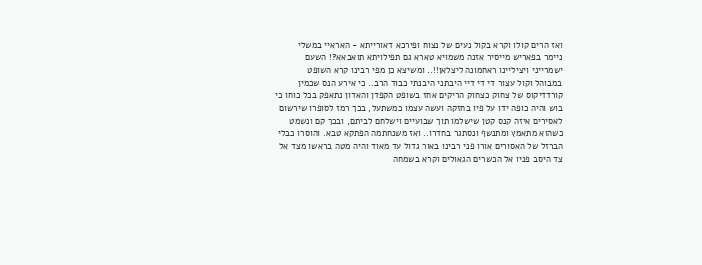ואז הרים קולו וקרא בקול נעים של נצוח ופירכא דאורייתא - האראיי במשלי
ניימר בפאריש מייסיר אזנה משמויא טארא גם תפילויתא תואבאא?! השעם
ישמרייני ויציליינו ראחמונה ליצלאן!!.. ומשיצא כן מפי רבינו קרא השופט
במבוהל וקול עצור די די דיי היבתני היבנתי כבוד הרב.. כי אירע הנס שכמין
קורדדיקוס של צחוק כצחוק הריקים אחז בשופט הקפדן והאדון נתאפק בכל כוחו כי
בוש והיה כופה ידו על פיו בחזקה ועשה עצמו כמשתעל, בכך רמז לסופרו שירשום
לאסירים איזה קנס קטן שישלמו תוך שבועיים וישלחם לביתם, ובכך קם ונשמט
כשהוא מתאמץ ומתנשף ונסתגר בחדרו.. ואז משנחתמה הפתקא טבא. והוסרו כבלי
הברזל של האסורים אורו פני רבינו באור גדול עד מאוד והיה מטה בראשו מצד אל
צד היסב פניו אל הכשרים הגאולים וקרא בשמחה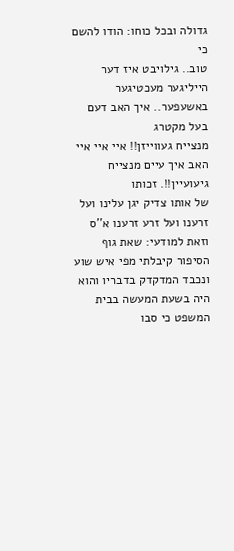גדולה ובכל כוחו: הודו להשם כי
טוב.. גילויבט איז דער הייליגער מעכטיגער באשעפער.. איך האב דעם בעל מקטרג
מנצייח געווייזן!! איי איי איי האב איך עיים מנצייח גיעועיין!!. זכותו
של אותו צדיק יגן עלינו ועל זרענו ועל זרע זרענו א''ס
וזאת למודעי: שאת גוף הסיפור קיבלתי מפי איש שוע ונכבד המדקדק בדבריו והוא היה בשעת המעשה בבית המשפט כי סבו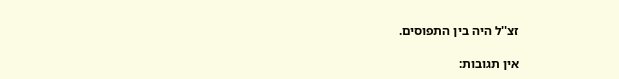זצ''ל היה בין התפוסים.

אין תגובות: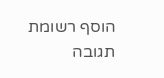הוסף רשומת תגובה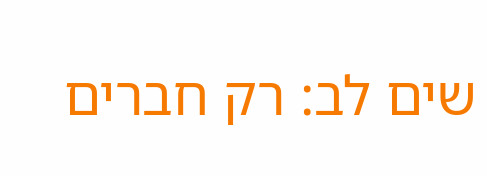שים לב: רק חברים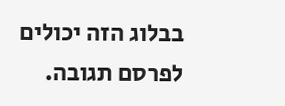בבלוג הזה יכולים לפרסם תגובה.